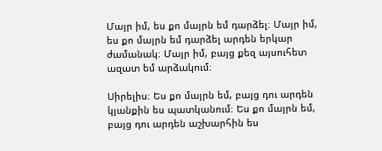Մայր իմ, ես քո մայրն եմ դարձել։ Մայր իմ, ես քո մայրն եմ դարձել արդեն երկար ժամանակ։ Մայր իմ, բայց քեզ այսուհետ ազատ եմ արձակում։

Սիրելիս։ Ես քո մայրն եմ, բայց դու արդեն կյանքին ես պատկանում։ Ես քո մայրն եմ, բայց դու արդեն աշխարհին ես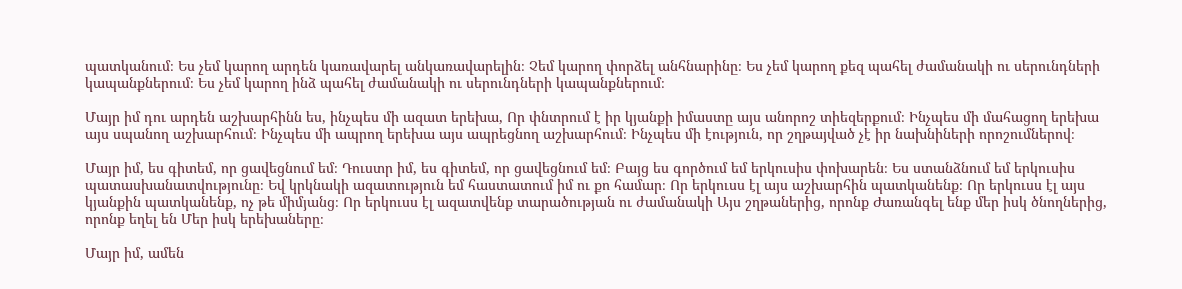պատկանում։ Ես չեմ կարող արդեն կառավարել անկառավարելին։ Չեմ կարող փորձել անհնարինը։ Ես չեմ կարող քեզ պահել ժամանակի ու սերունդների կապանքներում։ Ես չեմ կարող ինձ պահել ժամանակի ու սերունդների կապանքներում։

Մայր իմ դու արդեն աշխարհինն ես, ինչպես մի ազատ երեխա, Որ փնտրում է իր կյանքի իմաստը այս անորոշ տիեզերքում։ Ինչպես մի մահացող երեխա այս սպանող աշխարհում։ Ինչպես մի ապրող երեխա այս ապրեցնող աշխարհում։ Ինչպես մի էություն, որ շղթայված չէ իր նախնիների որոշումներով։

Մայր իմ, ես գիտեմ, որ ցավեցնում եմ։ Դուստր իմ, ես գիտեմ, որ ցավեցնում եմ։ Բայց ես գործում եմ երկուսիս փոխարեն։ Ես ստանձնում եմ երկուսիս պատասխանատվությունը։ Եվ կրկնակի ազատություն եմ հաստատում իմ ու քո համար։ Որ երկուսս էլ այս աշխարհին պատկանենք։ Որ երկուսս էլ այս կյանքին պատկանենք, ոչ թե միմյանց։ Որ երկուսս էլ ազատվենք տարածության ու ժամանակի Այս շղթաներից, որոնք Ժառանգել ենք մեր իսկ ծնողներից, որոնք եղել են Մեր իսկ երեխաները։

Մայր իմ, ամեն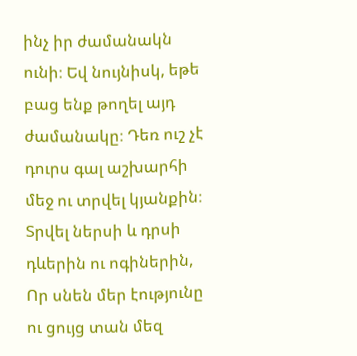ինչ իր ժամանակն ունի։ Եվ նույնիսկ, եթե բաց ենք թողել այդ ժամանակը։ Դեռ ուշ չէ դուրս գալ աշխարհի մեջ ու տրվել կյանքին։ Տրվել ներսի և դրսի դևերին ու ոգիներին, Որ սնեն մեր էությունը ու ցույց տան մեզ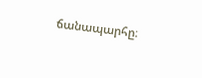ճանապարհը։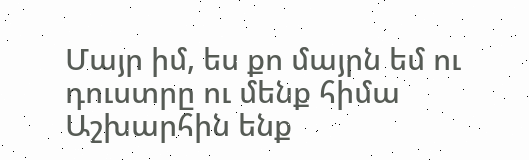Մայր իմ, ես քո մայրն եմ ու դուստրը ու մենք հիմա Աշխարհին ենք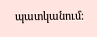պատկանում։